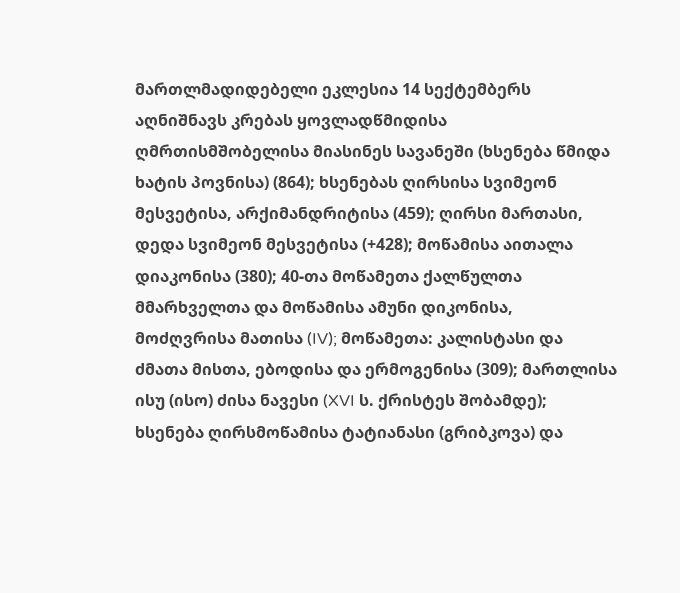მართლმადიდებელი ეკლესია 14 სექტემბერს აღნიშნავს კრებას ყოვლადწმიდისა ღმრთისმშობელისა მიასინეს სავანეში (ხსენება წმიდა ხატის პოვნისა) (864); ხსენებას ღირსისა სვიმეონ მესვეტისა, არქიმანდრიტისა (459); ღირსი მართასი, დედა სვიმეონ მესვეტისა (+428); მოწამისა აითალა დიაკონისა (380); 40-თა მოწამეთა ქალწულთა მმარხველთა და მოწამისა ამუნი დიკონისა, მოძღვრისა მათისა (IV); მოწამეთა: კალისტასი და ძმათა მისთა, ებოდისა და ერმოგენისა (309); მართლისა ისუ (ისო) ძისა ნავესი (XVI ს. ქრისტეს შობამდე); ხსენება ღირსმოწამისა ტატიანასი (გრიბკოვა) და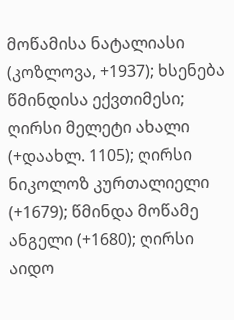მოწამისა ნატალიასი (კოზლოვა, +1937); ხსენება წმინდისა ექვთიმესი; ღირსი მელეტი ახალი (+დაახლ. 1105); ღირსი ნიკოლოზ კურთალიელი (+1679); წმინდა მოწამე ანგელი (+1680); ღირსი აიდო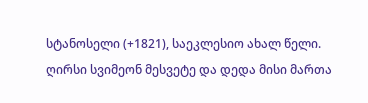სტანოსელი (+1821), საეკლესიო ახალ წელი.
ღირსი სვიმეონ მესვეტე და დედა მისი მართა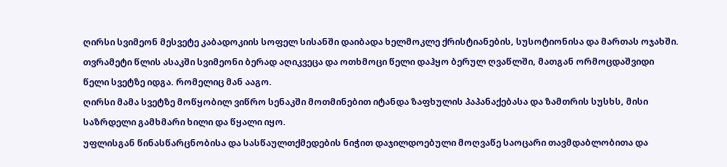ღირსი სვიმეონ მესვეტე კაბადოკიის სოფელ სისანში დაიბადა ხელმოკლე ქრისტიანების, სუსოტიონისა და მართას ოჯახში.
თვრამეტი წლის ასაკში სვიმეონი ბერად აღიკვეცა და ოთხმოცი წელი დაჰყო ბერულ ღვაწლში, მათგან ორმოცდაშვიდი წელი სვეტზე იდგა. რომელიც მან ააგო.
ღირსი მამა სვეტზე მოწყობილ ვიწრო სენაკში მოთმინებით იტანდა ზაფხულის პაპანაქებასა და ზამთრის სუსხს, მისი საზრდელი გამხმარი ხილი და წყალი იყო.
უფლისგან წინასწარცნობისა და სასწაულთქმედების ნიჭით დაჯილდოებული მოღვაწე საოცარი თავმდაბლობითა და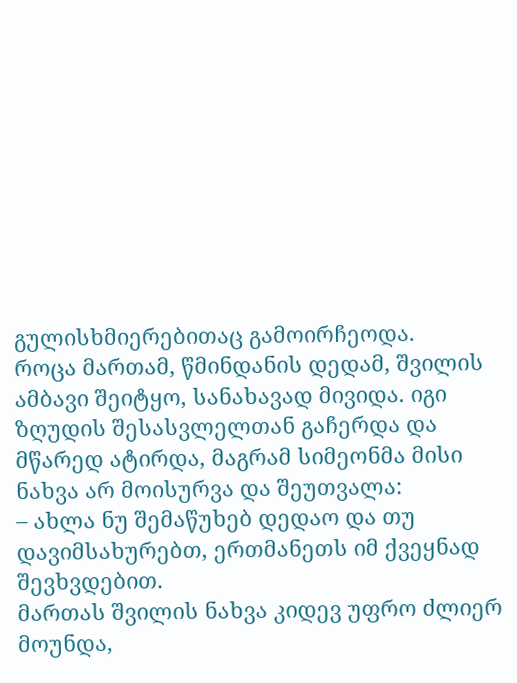გულისხმიერებითაც გამოირჩეოდა.
როცა მართამ, წმინდანის დედამ, შვილის ამბავი შეიტყო, სანახავად მივიდა. იგი ზღუდის შესასვლელთან გაჩერდა და მწარედ ატირდა, მაგრამ სიმეონმა მისი ნახვა არ მოისურვა და შეუთვალა:
– ახლა ნუ შემაწუხებ დედაო და თუ დავიმსახურებთ, ერთმანეთს იმ ქვეყნად შევხვდებით.
მართას შვილის ნახვა კიდევ უფრო ძლიერ მოუნდა,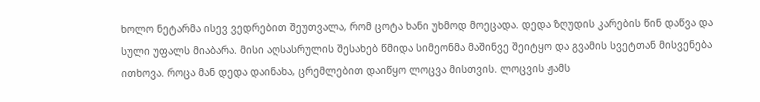ხოლო ნეტარმა ისევ ვედრებით შეუთვალა, რომ ცოტა ხანი უხმოდ მოეცადა. დედა ზღუდის კარების წინ დაწვა და სული უფალს მიაბარა. მისი აღსასრულის შესახებ წმიდა სიმეონმა მაშინვე შეიტყო და გვამის სვეტთან მისვენება ითხოვა. როცა მან დედა დაინახა, ცრემლებით დაიწყო ლოცვა მისთვის. ლოცვის ჟამს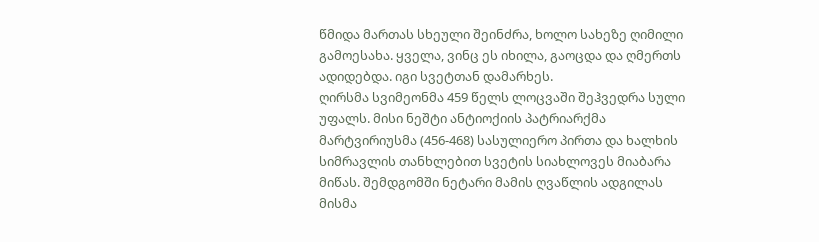წმიდა მართას სხეული შეინძრა, ხოლო სახეზე ღიმილი გამოესახა. ყველა, ვინც ეს იხილა, გაოცდა და ღმერთს ადიდებდა. იგი სვეტთან დამარხეს.
ღირსმა სვიმეონმა 459 წელს ლოცვაში შეჰვედრა სული უფალს. მისი ნეშტი ანტიოქიის პატრიარქმა მარტვირიუსმა (456-468) სასულიერო პირთა და ხალხის სიმრავლის თანხლებით სვეტის სიახლოვეს მიაბარა მიწას. შემდგომში ნეტარი მამის ღვაწლის ადგილას მისმა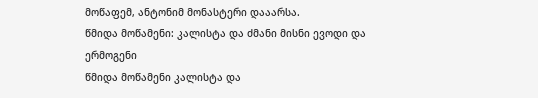მოწაფემ, ანტონიმ მონასტერი დააარსა.
წმიდა მოწამენი: კალისტა და ძმანი მისნი ევოდი და ერმოგენი
წმიდა მოწამენი კალისტა და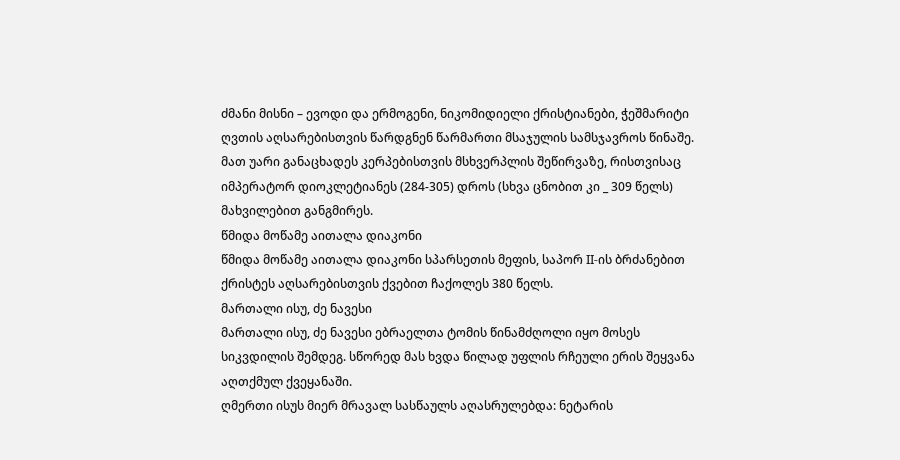ძმანი მისნი – ევოდი და ერმოგენი, ნიკომიდიელი ქრისტიანები, ჭეშმარიტი ღვთის აღსარებისთვის წარდგნენ წარმართი მსაჯულის სამსჯავროს წინაშე. მათ უარი განაცხადეს კერპებისთვის მსხვერპლის შეწირვაზე, რისთვისაც იმპერატორ დიოკლეტიანეს (284-305) დროს (სხვა ცნობით კი _ 309 წელს) მახვილებით განგმირეს.
წმიდა მოწამე აითალა დიაკონი
წმიდა მოწამე აითალა დიაკონი სპარსეთის მეფის, საპორ II-ის ბრძანებით ქრისტეს აღსარებისთვის ქვებით ჩაქოლეს 380 წელს.
მართალი ისუ, ძე ნავესი
მართალი ისუ, ძე ნავესი ებრაელთა ტომის წინამძღოლი იყო მოსეს სიკვდილის შემდეგ. სწორედ მას ხვდა წილად უფლის რჩეული ერის შეყვანა აღთქმულ ქვეყანაში.
ღმერთი ისუს მიერ მრავალ სასწაულს აღასრულებდა: ნეტარის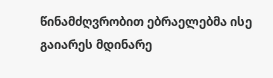წინამძღვრობით ებრაელებმა ისე გაიარეს მდინარე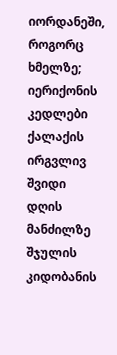იორდანეში, როგორც ხმელზე; იერიქონის კედლები ქალაქის ირგვლივ შვიდი დღის მანძილზე შჯულის კიდობანის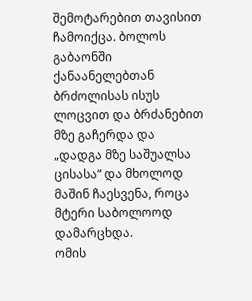შემოტარებით თავისით ჩამოიქცა. ბოლოს გაბაონში ქანაანელებთან ბრძოლისას ისუს ლოცვით და ბრძანებით მზე გაჩერდა და „დადგა მზე საშუალსა ცისასა“ და მხოლოდ მაშინ ჩაესვენა, როცა მტერი საბოლოოდ დამარცხდა.
ომის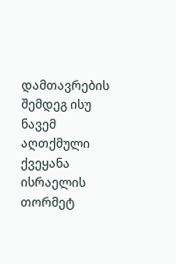დამთავრების შემდეგ ისუ ნავემ აღთქმული ქვეყანა ისრაელის თორმეტ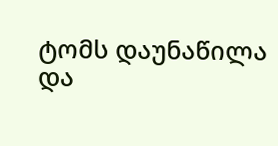ტომს დაუნაწილა და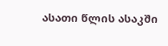ასათი წლის ასაკში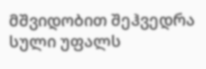მშვიდობით შეჰვედრა სული უფალს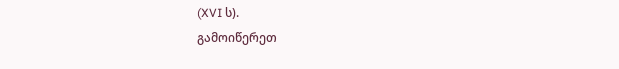(XVI ს).
გამოიწერეთ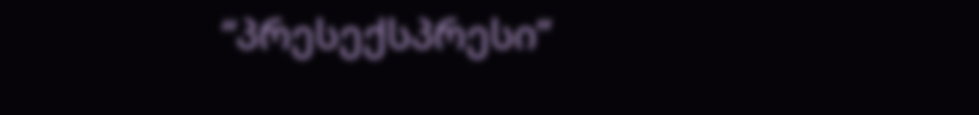“პრესექსპრესი”